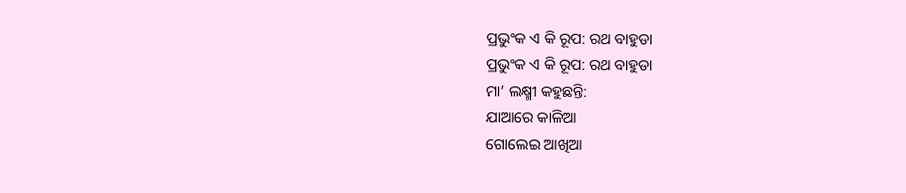ପ୍ରଭୁଂକ ଏ କି ରୂପ: ରଥ ବାହୁଡା
ପ୍ରଭୁଂକ ଏ କି ରୂପ: ରଥ ବାହୁଡା
ମା’ ଲକ୍ଷ୍ମୀ କହୁଛନ୍ତି:
ଯାଆରେ କାଳିଆ
ଗୋଲେଇ ଆଖିଆ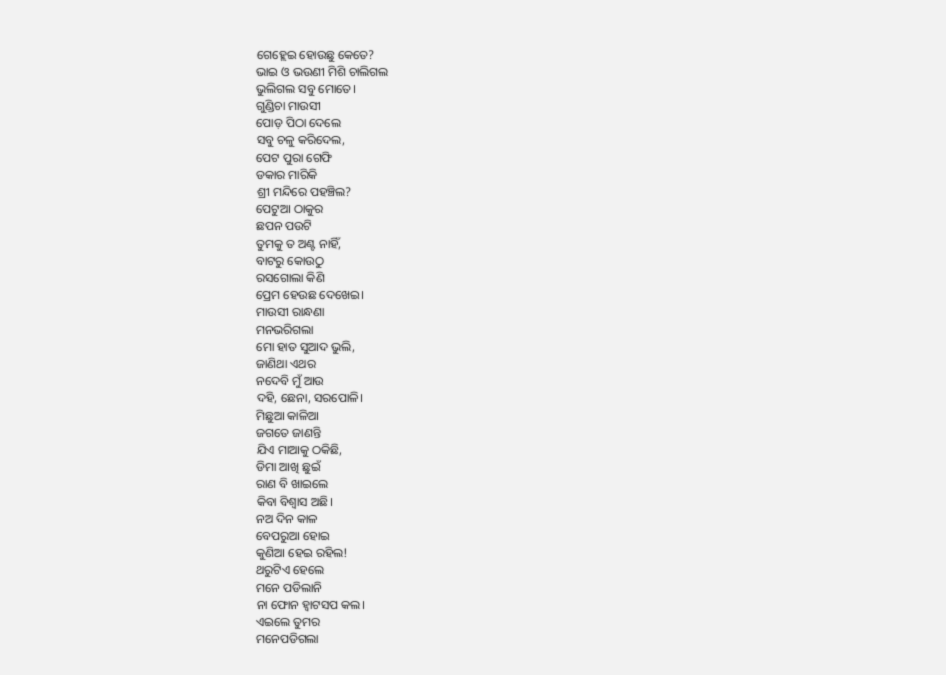ଗେହ୍ଲେଇ ହୋଉଛୁ କେତେ?
ଭାଇ ଓ ଭଉଣୀ ମିଶି ଚାଲିଗଲ
ଭୁଲିଗଲ ସବୁ ମୋତେ।
ଗୁଣ୍ଡିଚା ମାଉସୀ
ପୋଡ଼ ପିଠା ଦେଲେ
ସବୁ ଚଳୁ କରିଦେଲ,
ପେଟ ପୁରା ଗେଫି
ଡକାର ମାରିକି
ଶ୍ରୀ ମନ୍ଦିରେ ପହଞ୍ଚିଲ?
ପେଟୁଆ ଠାକୁର
ଛପନ ପଉଟି
ତୁମକୁ ତ ଅଣ୍ଟ ନାହିଁ,
ବାଟରୁ କୋଉଠୁ
ରସଗୋଲା କିଣି
ପ୍ରେମ ହେଉଛ ଦେଖେଇ।
ମାଉସୀ ରାନ୍ଧଣା
ମନଭରିଗଲା
ମୋ ହାତ ସୁଆଦ ଭୁଲି,
ଜାଣିଥା ଏଥର
ନଦେବି ମୁଁ ଆଉ
ଦହି, ଛେନା, ସରପୋଳି।
ମିଛୁଆ କାଳିଆ
ଜଗତେ ଜାଣନ୍ତି
ଯିଏ ମାଆକୁ ଠକିଛି,
ଡିମା ଆଖି ଛୁଇଁ
ରାଣ ବି ଖାଇଲେ
କିବା ବିଶ୍ୱାସ ଅଛି।
ନଅ ଦିନ କାଳ
ବେପରୁଆ ହୋଇ
କୁଣିଆ ହେଇ ରହିଲ!
ଥରୁଟିଏ ହେଲେ
ମନେ ପଡିଲାନି
ନା ଫୋନ ହ୍ଵାଟସପ କଲ।
ଏଇଲେ ତୁମର
ମନେପଡିଗଲା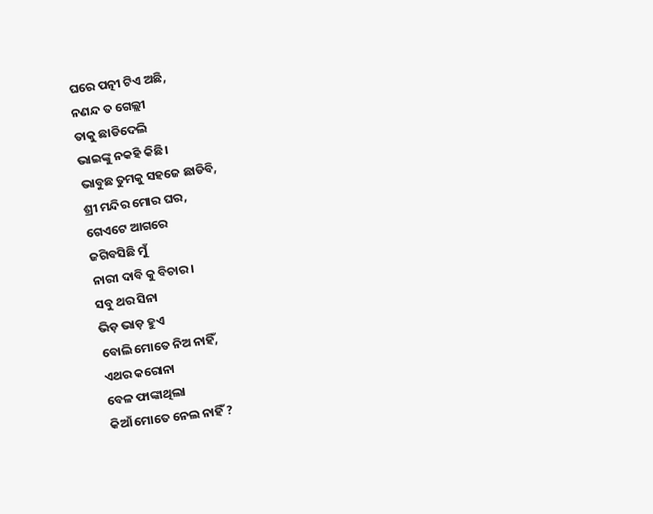ଘରେ ପତ୍ନୀ ଟିଏ ଅଛି,
ନଣନ୍ଦ ତ ଗେଲ୍ଲୀ
ତାକୁ ଛାଡିଦେଲି
ଭାଇଙ୍କୁ ନକହି କିଛି।
ଭାବୁଛ ତୁମକୁ ସହଜେ ଛାଡିବି,
ଶ୍ରୀ ମନ୍ଦିର ମୋର ଘର,
ଗେଏଟେ ଆଗରେ
ଜଗିବସିଛି ମୁଁ
ନାରୀ ଦାବି କୁ ବିଚାର।
ସବୁ ଥର ସିନା
ଭିଡ଼ ଭାଡ଼ ହୁଏ
ବୋଲି ମୋତେ ନିଅ ନାହିଁ,
ଏଥର କରୋନା
ବେଳ ଫାଙ୍କାଥିଲା
କିଆଁ ମୋତେ ନେଲ ନାହିଁ ?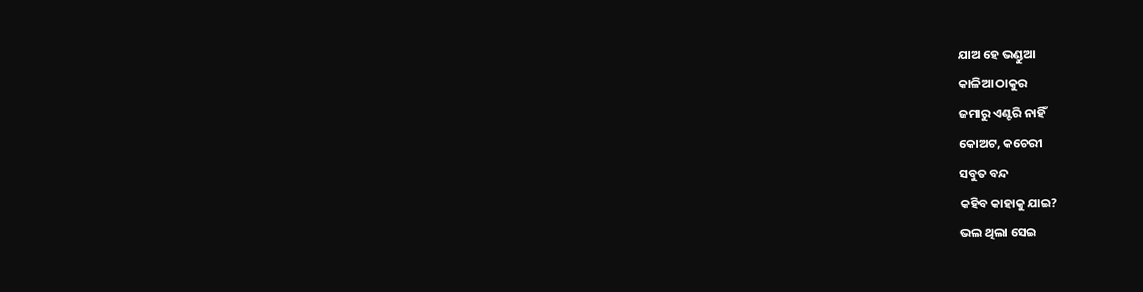ଯାଅ ହେ ଭଣ୍ଡୁଆ
କାଳିଆ ଠାକୁର
ଜମାରୁ ଏଣ୍ଟରି ନାହିଁ
କୋଅଟ, କଚେରୀ
ସବୁତ ବନ୍ଦ
କହିବ କାହାକୁ ଯାଇ?
ଭଲ ଥିଲା ସେଇ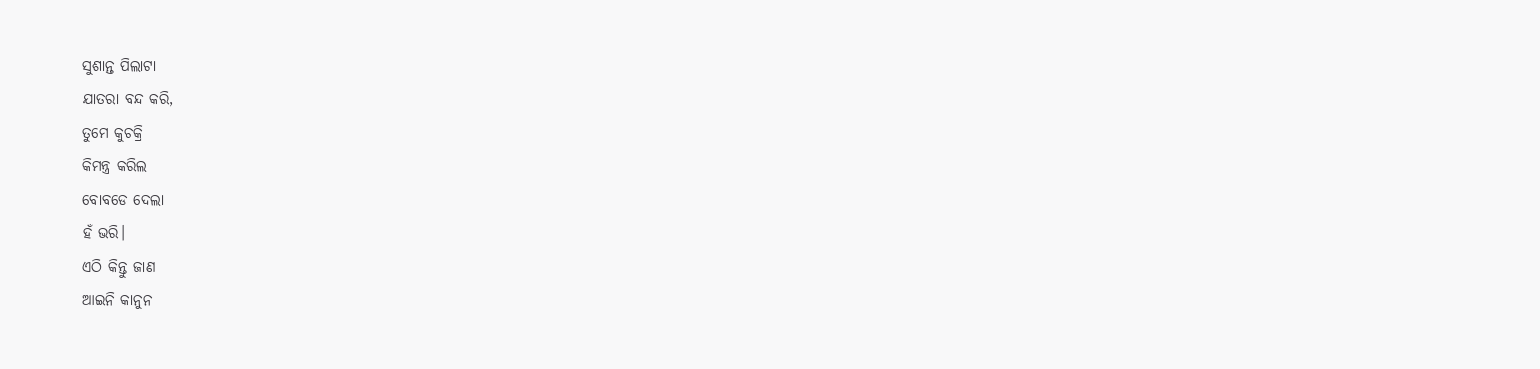ସୁଶାନ୍ତ ପିଲାଟା
ଯାତରା ବନ୍ଦ କରି,
ତୁମେ କୁଚକ୍ରି
କିମନ୍ତ୍ର କରିଲ
ବୋବଡେ ଦେଲା
ହଁ ଭରି।
ଏଠି କିନ୍ତୁ ଜାଣ
ଆଇନି କାନୁନ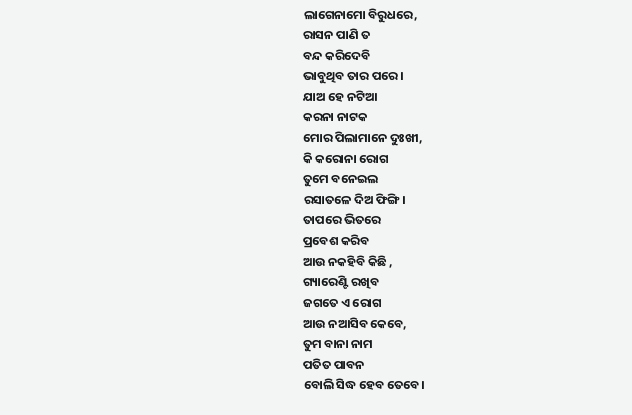ଲାଗେନାମୋ ବିରୁଧରେ,
ରାସନ ପାଣି ତ
ବନ୍ଦ କରିଦେବି
ଭାବୁଥିବ ତାର ପରେ।
ଯାଅ ହେ ନଟିଆ
କରନା ନାଟକ
ମୋର ପିଲାମାନେ ଦୁଃଖୀ,
କି କରୋନା ରୋଗ
ତୁମେ ବନେଇଲ
ରସାତଳେ ଦିଅ ଫିଙ୍ଗି।
ତାପରେ ଭିତରେ
ପ୍ରବେଶ କରିବ
ଆଉ ନକହିବି କିଛି ,
ଗ୍ୟାରେଣ୍ଟି ରଖିବ
ଜଗତେ ଏ ରୋଗ
ଆଉ ନଆସିବ କେବେ,
ତୁମ ବାନା ନାମ
ପତିତ ପାବନ
ବୋଲି ସିଦ୍ଧ ହେବ ତେବେ।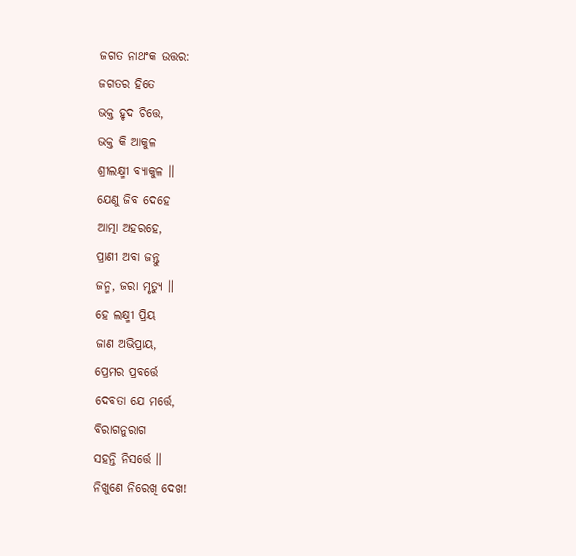ଜଗତ ନାଥଂକ ଉତ୍ତର:
ଜଗତର ହିତେ
ଭକ୍ତ ହୃଦ ଚିତ୍ତେ,
ଭକ୍ତ କି ଆକୁଳ
ଶ୍ରୀଲକ୍ଷ୍ମୀ ବ୍ୟାକୁଳ ॥
ଯେଣୁ ଜିବ ଦେହେ
ଆତ୍ମା ଅହରହେ,
ପ୍ରାଣୀ ଅବା ଜନ୍ତୁ
ଜନ୍ମ, ଜରା ମୃତ୍ୟୁ ॥
ହେ ଲକ୍ଷ୍ମୀ ପ୍ରିୟ
ଜାଣ ଅଭିପ୍ରାୟ,
ପ୍ରେମର ପ୍ରବର୍ତ୍ତେ
ଦେବତା ଯେ ମର୍ତ୍ତେ,
ବିରାଗନୁରାଗ
ସହନ୍ତି ନିସର୍ତ୍ତେ ॥
ନିଖୁଣେ ନିରେଖି ଦେଖ!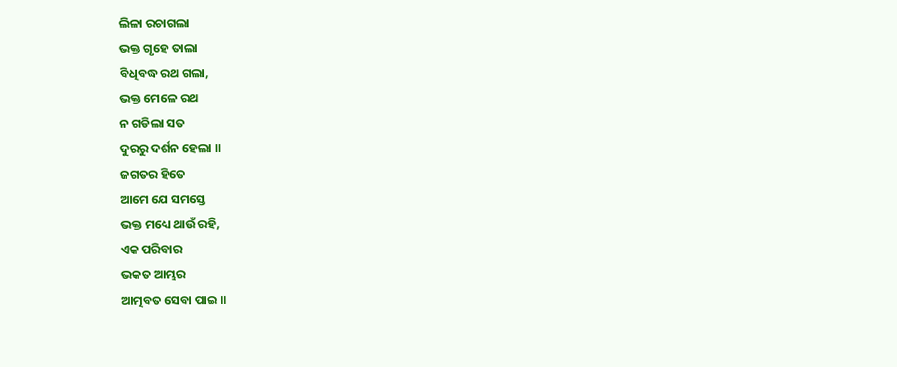ଲିଳା ରଚାଗଲା
ଭକ୍ତ ଗୃହେ ତାଲା
ବିଧିବଦ୍ଧ ରଥ ଗଲା,
ଭକ୍ତ ମେଳେ ରଥ
ନ ଗଡିଲା ସତ
ଦୁରରୁ ଦର୍ଶନ ହେଲା ॥
ଜଗତର ହିତେ
ଆମେ ଯେ ସମସ୍ତେ
ଭକ୍ତ ମଧ୍ୟେ ଥାଉଁ ରହି,
ଏକ ପରିବାର
ଭକତ ଆମ୍ଭର
ଆତ୍ମବତ ସେବା ପାଇ ॥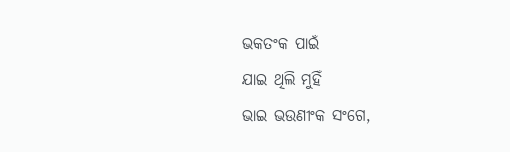ଭକତଂକ ପାଇଁ
ଯାଇ ଥିଲି ମୁହିଁ
ଭାଇ ଭଉଣୀଂକ ସଂଗେ,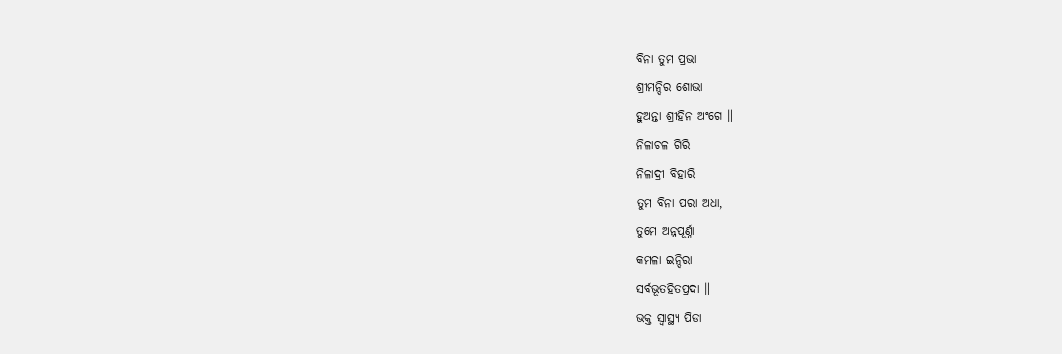ବିନା ତୁମ ପ୍ରଭା
ଶ୍ରୀମନ୍ଦିର ଶୋଭା
ହୁଅନ୍ତା ଶ୍ରୀହିନ ଅଂଗେ ॥
ନିଳାଚଳ ଗିରି
ନିଳାଦ୍ରୀ ବିହାରି
ତୁମ ବିନା ପରା ଅଧା,
ତୁମେ ଅନ୍ନପୂର୍ଣ୍ନା
କମଳା ଇନ୍ଦିରା
ସର୍ବଭୂତହିତପ୍ରଦା ॥
ଭକ୍ତ ସ୍ୱାସ୍ଥ୍ୟ ପିଡା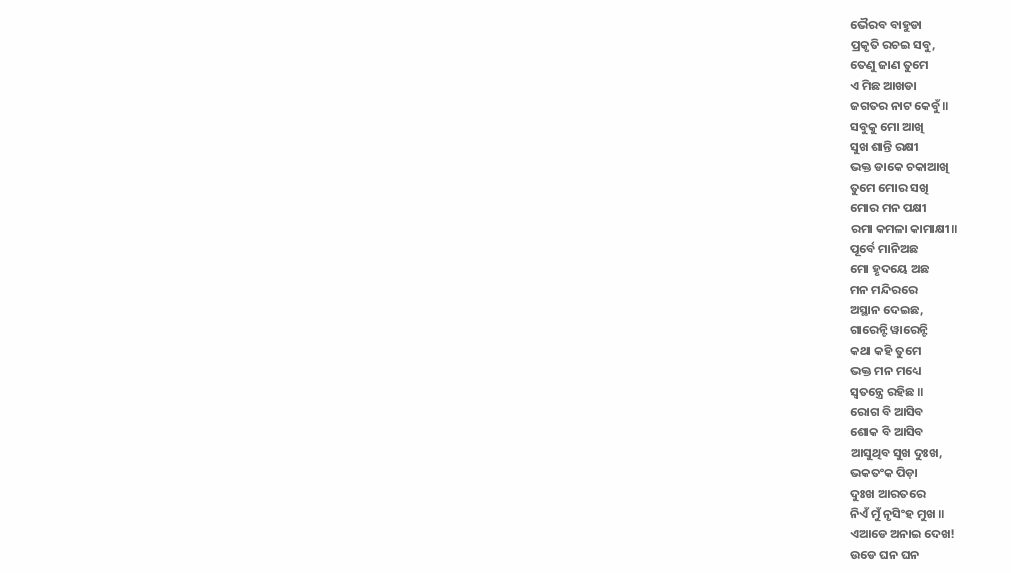ଭୈରବ ବାହୁଡା
ପ୍ରକୃତି ରଚଇ ସବୁ,
ତେଣୁ ଜାଣ ତୁମେ
ଏ ମିଛ ଆଖଡା
ଜଗତର ନାଟ କେବୁଁ॥
ସବୁକୁ ମୋ ଆଖି
ସୁଖ ଶାନ୍ତି ରକ୍ଷୀ
ଭକ୍ତ ଡାକେ ଚକାଆଖି
ତୁମେ ମୋର ସଖି
ମୋର ମନ ପକ୍ଷୀ
ରମା କମଳା କାମାକ୍ଷୀ॥
ପୂର୍ବେ ମାନିଅଛ
ମୋ ହୃଦୟେ ଅଛ
ମନ ମନ୍ଦିରରେ
ଅସ୍ଥାନ ଦେଇଛ,
ଗାରେନ୍ଟି ୱାରେନ୍ଟି
କଥା କହି ତୁମେ
ଭକ୍ତ ମନ ମଧ୍ୟେ
ସ୍ୱତନ୍ତ୍ରେ ରହିଛ ॥
ରୋଗ ବି ଆସିବ
ଶୋକ ବି ଆସିବ
ଆସୁଥିବ ସୁଖ ଦୁଃଖ,
ଭକତଂକ ପିଡ଼ା
ଦୁଃଖ ଆରତରେ
ନିଏଁ ମୁଁ ନୃସିଂହ ମୁଖ ॥
ଏଆଡେ ଅନାଇ ଦେଖ!
ଉଡେ ଘନ ଘନ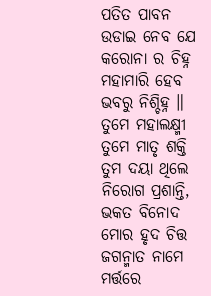ପତିତ ପାବନ
ଉଡାଇ ନେବ ଯେ
କରୋନା ର ଚିହ୍ନ
ମହାମାରି ହେବ
ଭବରୁ ନିଶ୍ଚିହ୍ନ ॥
ତୁମେ ମହାଲକ୍ଷ୍ମୀ
ତୁମେ ମାତୃ ଶକ୍ତି
ତୁମ ଦୟା ଥିଲେ
ନିରୋଗ ପ୍ରଶାନ୍ତି,
ଭକତ ବିନୋଦ
ମୋର ହୃଦ ଚିତ୍ତ
ଜଗନ୍ମାତ ନାମେ
ମର୍ତ୍ତରେ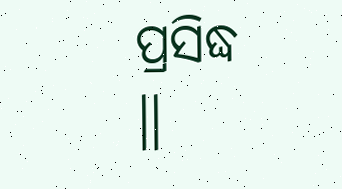ପ୍ରସିଦ୍ଧ ॥